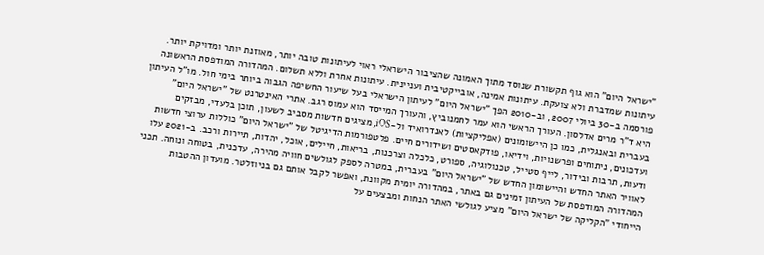"ישראל היום" הוא גוף תקשורת שנוסד מתוך האמונה שהציבור הישראלי ראוי לעיתונות טובה יותר, מאוזנת יותר ומדויקת יותר. עיתונות שמדברת ולא צועקת. עיתונות אמינה, אובייקטיבית ועניינית. עיתונות אחרת וללא תשלום. המהדורה המודפסת הראשונה פורסמה ב-30 ביולי 2007, וב-2010 הפך "ישראל היום" לעיתון הישראלי בעל שיעור החשיפה הגבוה ביותר בימי חול. מו"ל העיתון היא ד"ר מרים אדלסון. העורך הראשי הוא עמר לחמנוביץ, והעורך המייסד הוא עמוס רגב. אתרי האינטרנט של "ישראל היום" בעברית ובאנגלית, כמו כן היישומונים (אפליקציות) לאנדרואיד ול-iOS, מציגים חדשות מסביב לשעון, תוכן בלעדי, מבזקים ועדכונים, ניתוחים ופרשנויות, וידיאו, פודקאסטים ושידורים חיים. פלטפורמות הדיגיטל של "ישראל היום" כוללות ערוצי חדשות ודעות, תרבות ובידור, לייף סטייל, טכנולוגיה, ספורט, כלכלה וצרכנות, בריאות, חיילים, אוכל, יהדות, תיירות ורכב. ב-2021 עלו לאוויר האתר החדש והיישומון החדש של "ישראל היום" בעברית, במטרה לספק לגולשים חוויה מהירה, עדכנית, בטוחה ונוחה. תכני המהדורה המודפסת של העיתון זמינים גם באתר, במהדורה יומית מקוונת, ואפשר לקבל אותם גם בניוזלטר. מועדון ההטבות הייחודי "הקליקה של ישראל היום" מציע לגולשי האתר הנחות ומבצעים על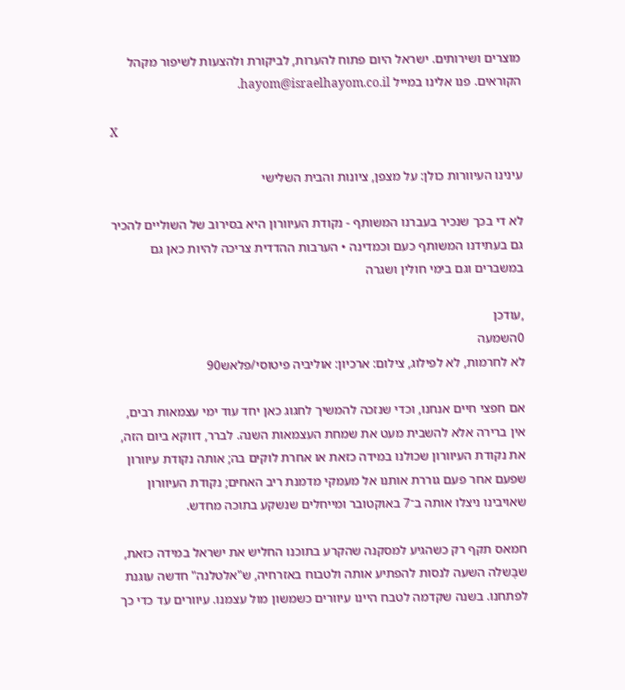מוצרים ושירותים. ישראל היום פתוח להערות, לביקורת ולהצעות לשיפור מקהל הקוראים. פנו אלינו במייל hayom@israelhayom.co.il.

X

עינינו העיוורות כולן: על מצפן, ציונות והבית השלישי

לא די בכך שנכיר בעברנו המשותף - נקודת העיוורון היא בסירוב של השוליים להכיר גם בעתידנו המשותף כעם וכמדינה • הערבות ההדדית צריכה להיות כאן גם במשברים וגם בימי חולין ושגרה

,עודכן
0השמעה
לא לחרמות, לא לפילוג, צילום: ארכיון: אוליביה פיטוסי/פלאש90

אם חפצי חיים אנחנו, וכדי שנזכה להמשיך לחגוג כאן יחד עוד ימי עצמאות רבים, אין ברירה אלא להשבית מעט את שמחת העצמאות השנה. לברר, דווקא ביום הזה, את נקודת העיוורון שכולנו במידה כזאת או אחרת לוקים בה; אותה נקודת עיוורון שפעם אחר פעם גוררת אותנו אל מעמקי מדמנת ריב האחים; נקודת העיוורון שאויבינו ניצלו אותה ב־7 באוקטובר ומייחלים שנשקע בתוכה מחדש.

חמאס תקף רק כשהגיע למסקנה שהקרע בתוכנו החליש את ישראל במידה כזאת, שבָּשלה השעה לנסות להפתיע אותה ולטבוח באזרחיה, ש"אלטלנה" חדשה עוגנת לפתחנו. בשנה שקדמה לטבח היינו עיוורים כשמשון מול עצמנו. עיוורים עד כדי כך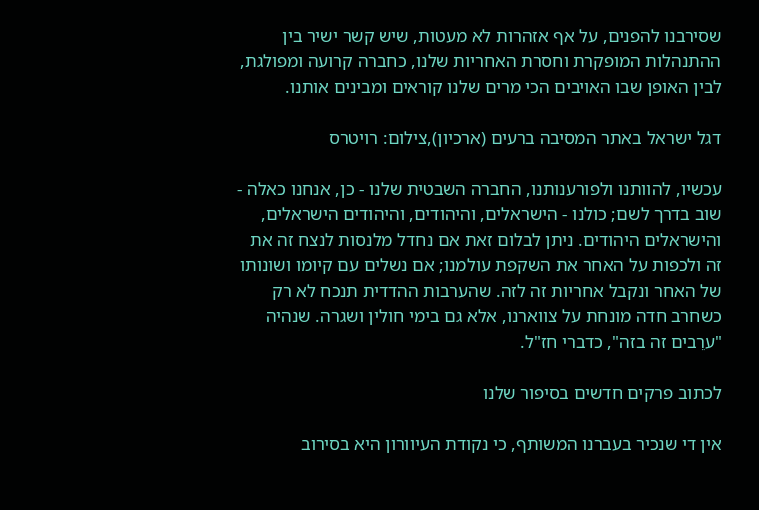שסירבנו להפנים, על אף אזהרות לא מעטות, שיש קשר ישיר בין ההתנהלות המופקרת וחסרת האחריות שלנו, כחברה קרועה ומפולגת, לבין האופן שבו האויבים הכי מרים שלנו קוראים ומבינים אותנו.

דגל ישראל באתר המסיבה ברעים (ארכיון),צילום: רויטרס

עכשיו, להוותנו ולפורענותנו, החברה השבטית שלנו - כן, אנחנו כאלה - שוב בדרך לשם; כולנו - הישראלים, והיהודים, והיהודים הישראלים, והישראלים היהודים. ניתן לבלום זאת אם נחדל מלנסות לנצח זה את זה ולכפות על האחר את השקפת עולמנו; אם נשלים עם קיומו ושונותו של האחר ונקבל אחריות זה לזה. שהערבות ההדדית תנכח לא רק כשחרב חדה מונחת על צווארנו, אלא גם בימי חולין ושגרה. שנהיה "ערֵבים זה בזה", כדברי חז"ל.

לכתוב פרקים חדשים בסיפור שלנו

אין די שנכיר בעברנו המשותף, כי נקודת העיוורון היא בסירוב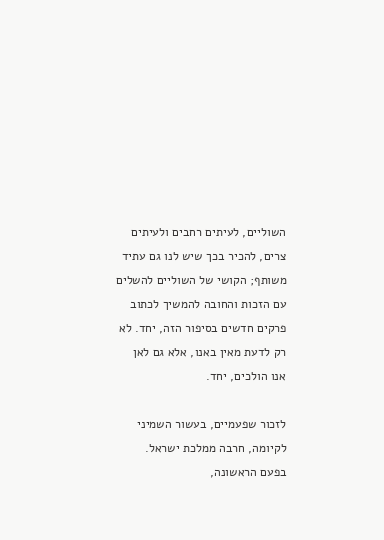השוליים, לעיתים רחבים ולעיתים צרים, להכיר בכך שיש לנו גם עתיד משותף; הקושי של השוליים להשלים עם הזכות והחובה להמשיך לכתוב פרקים חדשים בסיפור הזה, יחד. לא רק לדעת מאין באנו, אלא גם לאן אנו הולכים, יחד.

לזכור שפעמיים, בעשור השמיני לקיומה, חרבה ממלכת ישראל. בפעם הראשונה,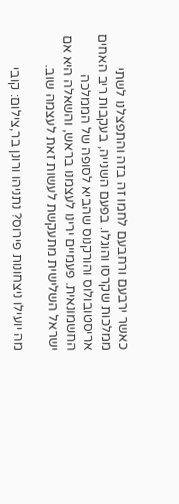כאשר ירבעם ורחבעם לחמו זה בזה והתפצלנו לשתי ממלכות שקרסו והוגלו. בפעם השנייה, בעקבות ריב האחים אריסטובולוס והורקנוס שהביא לסופה של הממלכה החשמונאית. פעמיים ירינו לעצמנו בראש, והשאלה היא אם ישראל השלישית מתעקשת לעשות זאת לעצמה שוב.

מה יועילו ניצחונות פירוס? נתניהו ורונן בר,צילום: קובי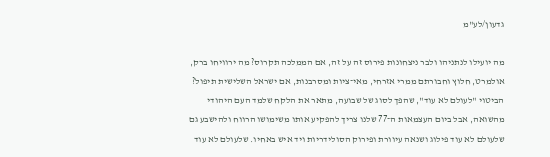גדעון/לע"מ

מה יועילו לנתניהו ולבר ניצחונות פירוס זה על זה, אם הממלכה תקרוס? מה ירוויחו ברק, אולמרט, חלוץ וחבורתם ממרי אזרחי, מאי־ציות ומסרבנות, אם ישראל השלישית תיפול? הביטוי "לעולם לא עוד", שהפך לסוג של שבועה, מתאר את הלקח שלמד העם היהודי מהשואה, אבל ביום העצמאות ה־77 שלנו צריך להפקיע אותו משימושו הרווח ולהישבע גם שלעולם לא עוד פילוג ושנאה עיוורת ופירוק הסולידריות ויד איש באחיו. שלעולם לא עוד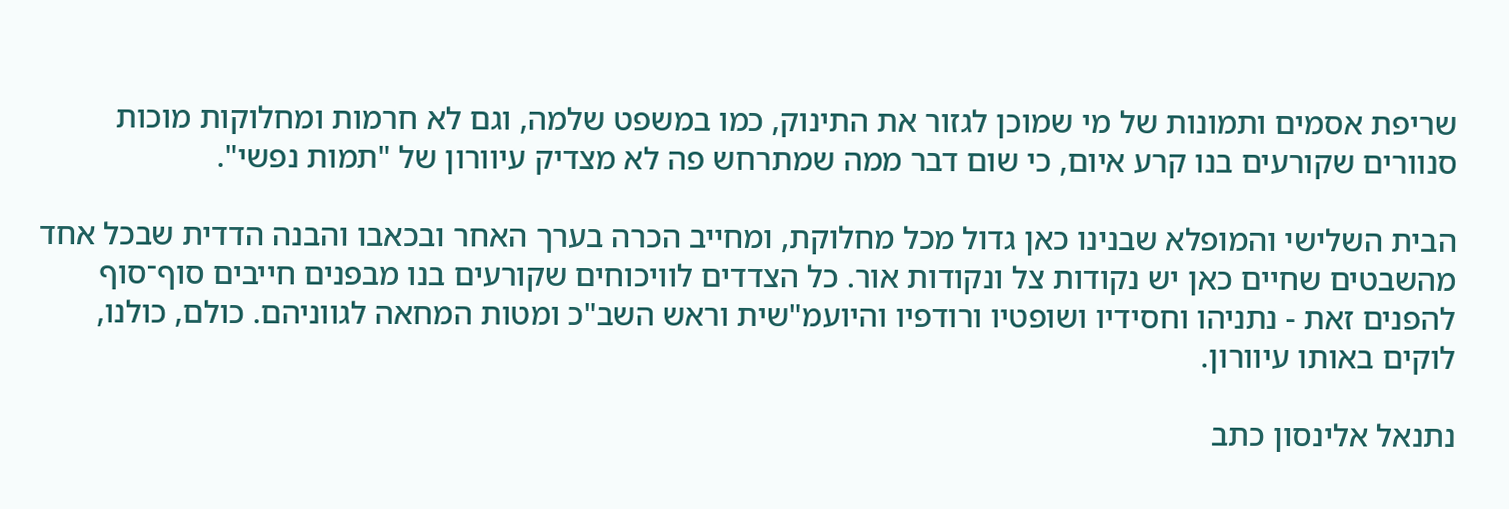שריפת אסמים ותמונות של מי שמוכן לגזור את התינוק, כמו במשפט שלמה, וגם לא חרמות ומחלוקות מוכות סנוורים שקורעים בנו קרע איום, כי שום דבר ממה שמתרחש פה לא מצדיק עיוורון של "תמות נפשי".

הבית השלישי והמופלא שבנינו כאן גדול מכל מחלוקת, ומחייב הכרה בערך האחר ובכאבו והבנה הדדית שבכל אחד מהשבטים שחיים כאן יש נקודות צל ונקודות אור. כל הצדדים לוויכוחים שקורעים בנו מבפנים חייבים סוף־סוף להפנים זאת - נתניהו וחסידיו ושופטיו ורודפיו והיועמ"שית וראש השב"כ ומטות המחאה לגווניהם. כולם, כולנו, לוקים באותו עיוורון.

נתנאל אלינסון כתב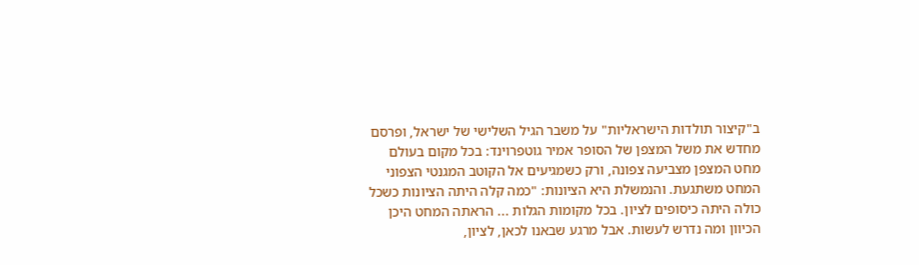ב"קיצור תולדות הישראליות" על משבר הגיל השלישי של ישראל, ופרסם מחדש את משל המצפן של הסופר אמיר גוטפרוינד: בכל מקום בעולם מחט המצפן מצביעה צפונה, ורק כשמגיעים אל הקוטב המגנטי הצפוני המחט משתגעת. והנמשלת היא הציונות: "כמה קלה היתה הציונות כשכל כולה היתה כיסופים לציון. בכל מקומות הגלות ... הראתה המחט היכן הכיוון ומה נדרש לעשות. אבל מרגע שבאנו לכאן, לציון,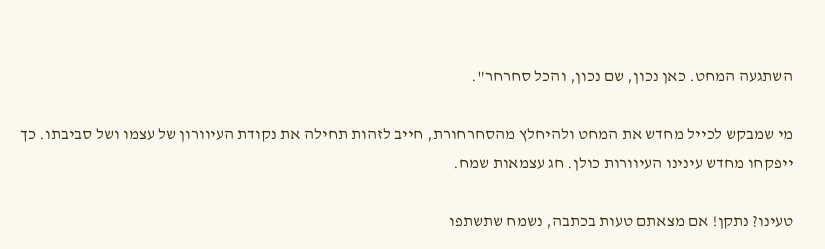השתגעה המחט. כאן נכון, שם נכון, והכל סחרחר".

מי שמבקש לכייל מחדש את המחט ולהיחלץ מהסחרחורת, חייב לזהות תחילה את נקודת העיוורון של עצמו ושל סביבתו. כך ייפקחו מחדש עינינו העיוורות כולן. חג עצמאות שמח.

טעינו? נתקן! אם מצאתם טעות בכתבה, נשמח שתשתפו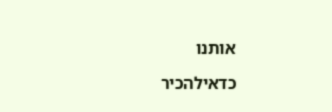אותנו

כדאילהכיר